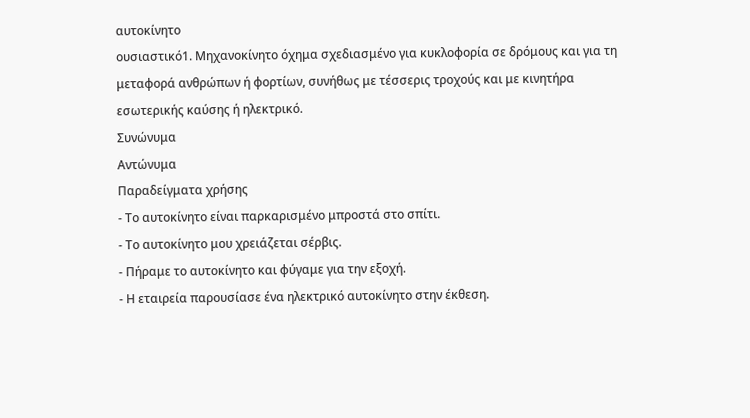αυτοκίνητο
ουσιαστικό1. Μηχανοκίνητο όχημα σχεδιασμένο για κυκλοφορία σε δρόμους και για τη μεταφορά ανθρώπων ή φορτίων, συνήθως με τέσσερις τροχούς και με κινητήρα εσωτερικής καύσης ή ηλεκτρικό.
Συνώνυμα
Αντώνυμα
Παραδείγματα χρήσης
- Το αυτοκίνητο είναι παρκαρισμένο μπροστά στο σπίτι.
- Το αυτοκίνητο μου χρειάζεται σέρβις.
- Πήραμε το αυτοκίνητο και φύγαμε για την εξοχή.
- Η εταιρεία παρουσίασε ένα ηλεκτρικό αυτοκίνητο στην έκθεση.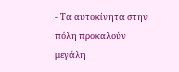- Τα αυτοκίνητα στην πόλη προκαλούν μεγάλη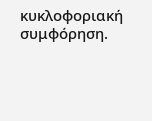κυκλοφοριακή συμφόρηση.